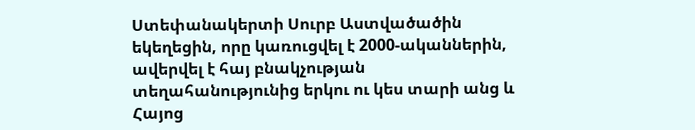Ստեփանակերտի Սուրբ Աստվածածին եկեղեցին, որը կառուցվել է 2000-ականներին, ավերվել է հայ բնակչության տեղահանությունից երկու ու կես տարի անց և Հայոց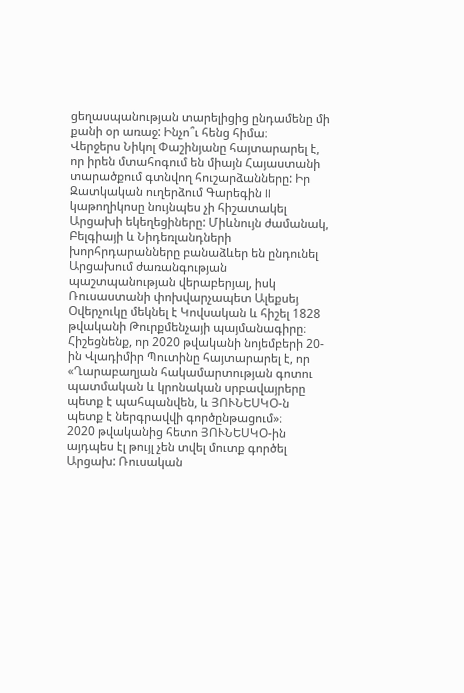ցեղասպանության տարելիցից ընդամենը մի քանի օր առաջ: Ինչո՞ւ հենց հիմա։
Վերջերս Նիկոլ Փաշինյանը հայտարարել է, որ իրեն մտահոգում են միայն Հայաստանի տարածքում գտնվող հուշարձանները: Իր Զատկական ուղերձում Գարեգին II կաթողիկոսը նույնպես չի հիշատակել Արցախի եկեղեցիները: Միևնույն ժամանակ, Բելգիայի և Նիդեռլանդների խորհրդարանները բանաձևեր են ընդունել Արցախում ժառանգության պաշտպանության վերաբերյալ, իսկ Ռուսաստանի փոխվարչապետ Ալեքսեյ Օվերչուկը մեկնել է Կովսական և հիշել 1828 թվականի Թուրքմենչայի պայմանագիրը։
Հիշեցնենք, որ 2020 թվականի նոյեմբերի 20-ին Վլադիմիր Պուտինը հայտարարել է, որ «Ղարաբաղյան հակամարտության գոտու պատմական և կրոնական սրբավայրերը պետք է պահպանվեն, և ՅՈՒՆԵՍԿՕ-ն պետք է ներգրավվի գործընթացում»։
2020 թվականից հետո ՅՈՒՆԵՍԿՕ-ին այդպես էլ թույլ չեն տվել մուտք գործել Արցախ: Ռուսական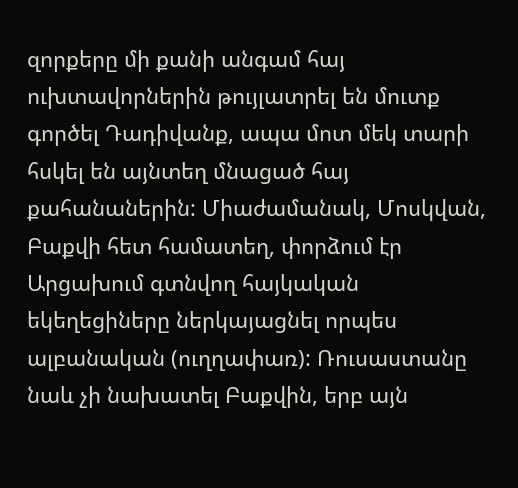զորքերը մի քանի անգամ հայ ուխտավորներին թույլատրել են մուտք գործել Դադիվանք, ապա մոտ մեկ տարի հսկել են այնտեղ մնացած հայ քահանաներին: Միաժամանակ, Մոսկվան, Բաքվի հետ համատեղ, փորձում էր Արցախում գտնվող հայկական եկեղեցիները ներկայացնել որպես ալբանական (ուղղափառ): Ռուսաստանը նաև չի նախատել Բաքվին, երբ այն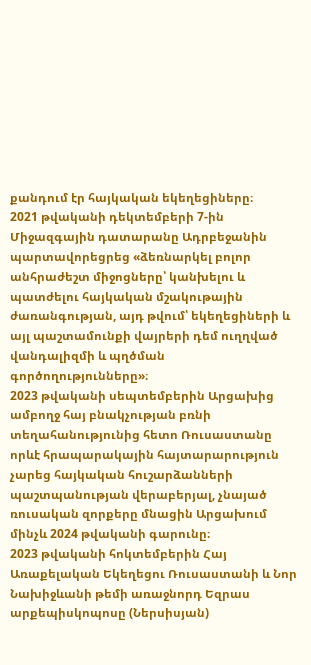քանդում էր հայկական եկեղեցիները։
2021 թվականի դեկտեմբերի 7-ին Միջազգային դատարանը Ադրբեջանին պարտավորեցրեց «ձեռնարկել բոլոր անհրաժեշտ միջոցները՝ կանխելու և պատժելու հայկական մշակութային ժառանգության, այդ թվում՝ եկեղեցիների և այլ պաշտամունքի վայրերի դեմ ուղղված վանդալիզմի և պղծման գործողությունները»։
2023 թվականի սեպտեմբերին Արցախից ամբողջ հայ բնակչության բռնի տեղահանությունից հետո Ռուսաստանը որևէ հրապարակային հայտարարություն չարեց հայկական հուշարձանների պաշտպանության վերաբերյալ, չնայած ռուսական զորքերը մնացին Արցախում մինչև 2024 թվականի գարունը։
2023 թվականի հոկտեմբերին Հայ Առաքելական Եկեղեցու Ռուսաստանի և Նոր Նախիջևանի թեմի առաջնորդ Եզրաս արքեպիսկոպոսը (Ներսիսյան)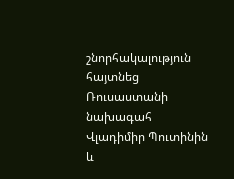շնորհակալություն հայտնեց Ռուսաստանի նախագահ Վլադիմիր Պուտինին և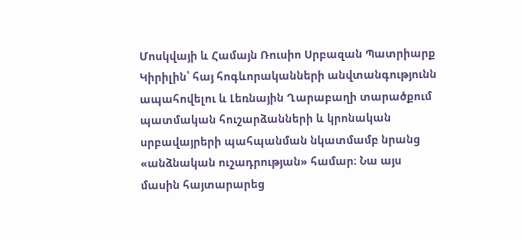Մոսկվայի և Համայն Ռուսիո Սրբազան Պատրիարք Կիրիլին՝ հայ հոգևորականների անվտանգությունն ապահովելու և Լեռնային Ղարաբաղի տարածքում պատմական հուշարձանների և կրոնական սրբավայրերի պահպանման նկատմամբ նրանց «անձնական ուշադրության» համար։ Նա այս մասին հայտարարեց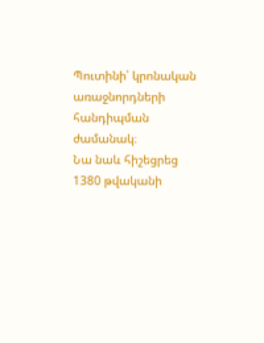Պուտինի՝ կրոնական առաջնորդների հանդիպման ժամանակ։
Նա նաև հիշեցրեց 1380 թվականի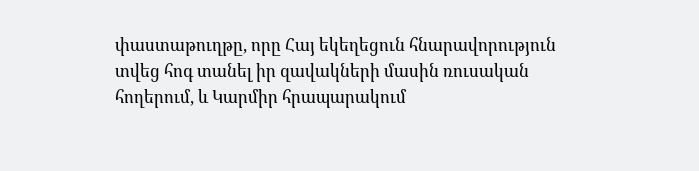փաստաթուղթը, որը Հայ եկեղեցուն հնարավորություն տվեց հոգ տանել իր զավակների մասին ռուսական հողերում, և Կարմիր հրապարակում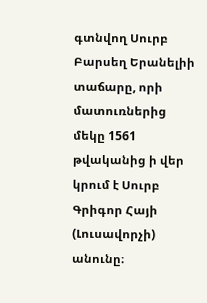գտնվող Սուրբ Բարսեղ Երանելիի տաճարը, որի մատուռներից մեկը 1561 թվականից ի վեր կրում է Սուրբ Գրիգոր Հայի (Լուսավորչի) անունը։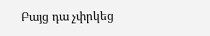Բայց դա չփրկեց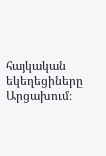հայկական եկեղեցիները Արցախում։